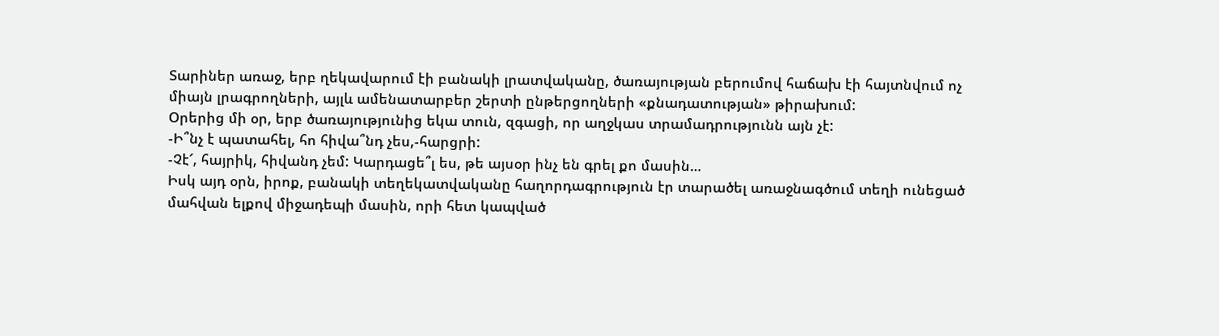Տարիներ առաջ, երբ ղեկավարում էի բանակի լրատվականը, ծառայության բերումով հաճախ էի հայտնվում ոչ միայն լրագրողների, այլև ամենատարբեր շերտի ընթերցողների «քնադատության» թիրախում:
Օրերից մի օր, երբ ծառայությունից եկա տուն, զգացի, որ աղջկաս տրամադրությունն այն չէ:
-Ի՞նչ է պատահել, հո հիվա՞նդ չես,-հարցրի:
-Չէ՜, հայրիկ, հիվանդ չեմ: Կարդացե՞լ ես, թե այսօր ինչ են գրել քո մասին…
Իսկ այդ օրն, իրոք, բանակի տեղեկատվականը հաղորդագրություն էր տարածել առաջնագծում տեղի ունեցած մահվան ելքով միջադեպի մասին, որի հետ կապված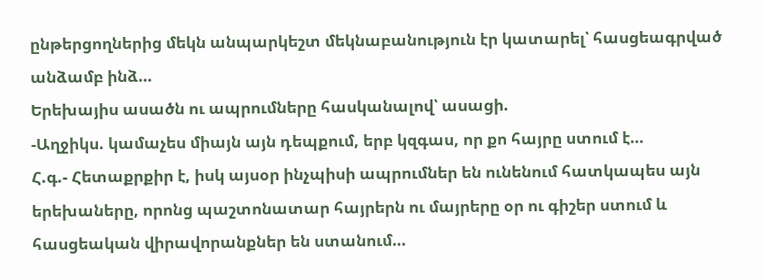ընթերցողներից մեկն անպարկեշտ մեկնաբանություն էր կատարել՝ հասցեագրված անձամբ ինձ…
Երեխայիս ասածն ու ապրումները հասկանալով՝ ասացի.
-Աղջիկս. կամաչես միայն այն դեպքում, երբ կզգաս, որ քո հայրը ստում է…
Հ.գ.- Հետաքրքիր է, իսկ այսօր ինչպիսի ապրումներ են ունենում հատկապես այն երեխաները, որոնց պաշտոնատար հայրերն ու մայրերը օր ու գիշեր ստում և հասցեական վիրավորանքներ են ստանում…